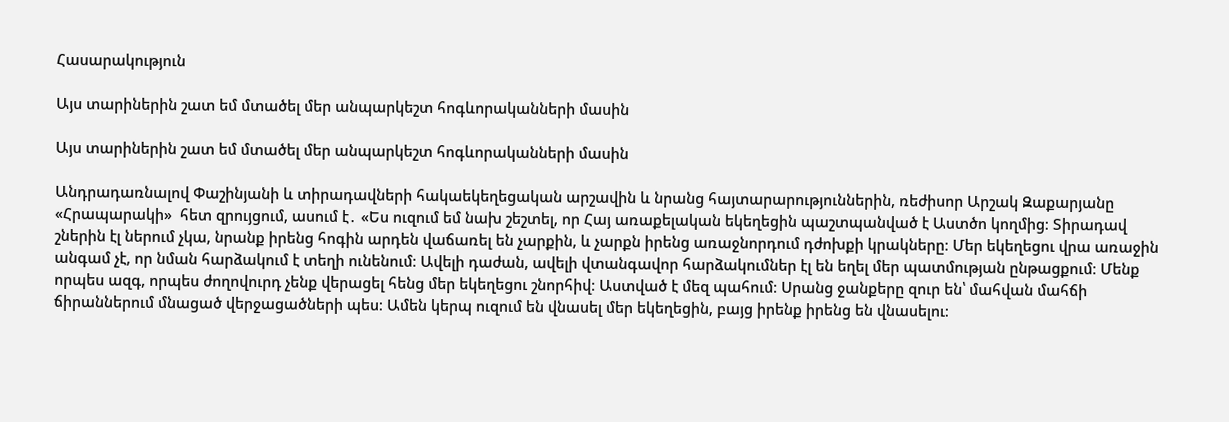Հասարակություն

Այս տարիներին շատ եմ մտածել մեր անպարկեշտ հոգևորականների մասին

Այս տարիներին շատ եմ մտածել մեր անպարկեշտ հոգևորականների մասին

Անդրադառնալով Փաշինյանի և տիրադավների հակաեկեղեցական արշավին և նրանց հայտարարություններին, ռեժիսոր Արշակ Զաքարյանը «Հրապարակի»  հետ զրույցում, ասում է․ «Ես ուզում եմ նախ շեշտել, որ Հայ առաքելական եկեղեցին պաշտպանված է Աստծո կողմից։ Տիրադավ շներին էլ ներում չկա, նրանք իրենց հոգին արդեն վաճառել են չարքին, և չարքն իրենց առաջնորդում դժոխքի կրակները։ Մեր եկեղեցու վրա առաջին անգամ չէ, որ նման հարձակում է տեղի ունենում։ Ավելի դաժան, ավելի վտանգավոր հարձակումներ էլ են եղել մեր պատմության ընթացքում։ Մենք որպես ազգ, որպես ժողովուրդ չենք վերացել հենց մեր եկեղեցու շնորհիվ։ Աստված է մեզ պահում։ Սրանց ջանքերը զուր են՝ մահվան մահճի ճիրաններում մնացած վերջացածների պես։ Ամեն կերպ ուզում են վնասել մեր եկեղեցին, բայց իրենք իրենց են վնասելու։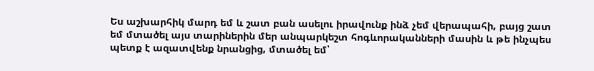Ես աշխարհիկ մարդ եմ և շատ բան ասելու իրավունք ինձ չեմ վերապահի, բայց շատ եմ մտածել այս տարիներին մեր անպարկեշտ հոգևորականների մասին և թե ինչպես պետք է ազատվենք նրանցից, մտածել եմ՝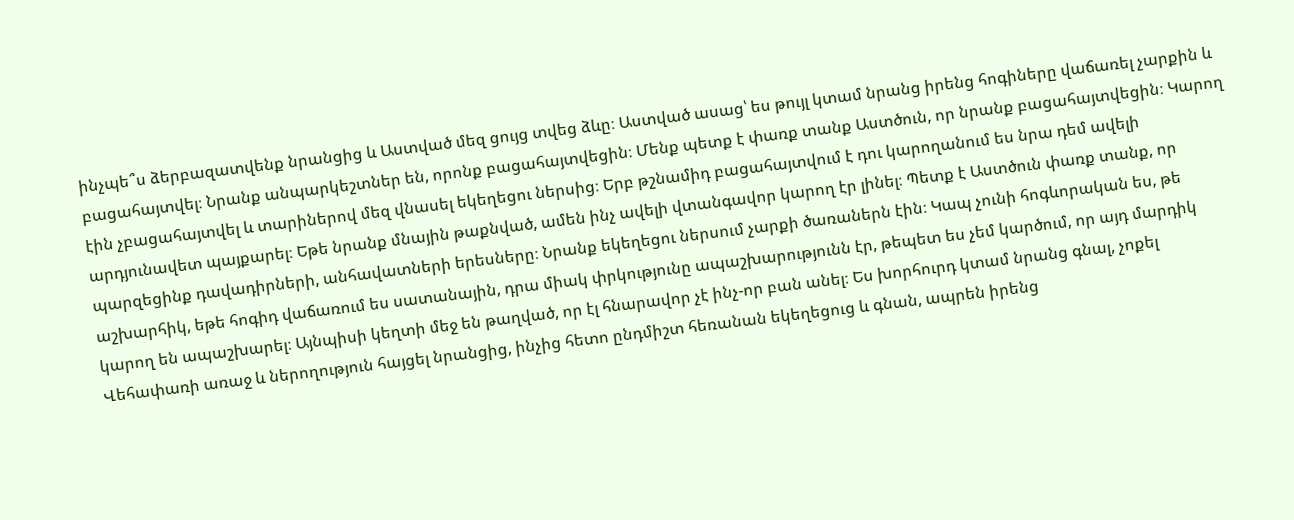ինչպե՞ս ձերբազատվենք նրանցից և Աստված մեզ ցույց տվեց ձևը։ Աստված ասաց՝ ես թույլ կտամ նրանց իրենց հոգիները վաճառել չարքին և բացահայտվել։ Նրանք անպարկեշտներ են, որոնք բացահայտվեցին։ Մենք պետք է փառք տանք Աստծուն, որ նրանք բացահայտվեցին։ Կարող էին չբացահայտվել և տարիներով մեզ վնասել եկեղեցու ներսից։ Երբ թշնամիդ բացահայտվում է դու կարողանում ես նրա դեմ ավելի արդյունավետ պայքարել։ Եթե նրանք մնային թաքնված, ամեն ինչ ավելի վտանգավոր կարող էր լինել։ Պետք է Աստծուն փառք տանք, որ պարզեցինք դավադիրների, անհավատների երեսները։ Նրանք եկեղեցու ներսում չարքի ծառաներն էին։ Կապ չունի հոգևորական ես, թե աշխարհիկ, եթե հոգիդ վաճառում ես սատանային, դրա միակ փրկությունը ապաշխարությունն էր, թեպետ ես չեմ կարծում, որ այդ մարդիկ կարող են ապաշխարել։ Այնպիսի կեղտի մեջ են թաղված, որ էլ հնարավոր չէ ինչ-որ բան անել։ Ես խորհուրդ կտամ նրանց գնալ, չոքել Վեհափառի առաջ և ներողություն հայցել նրանցից, ինչից հետո ընդմիշտ հեռանան եկեղեցուց և գնան, ապրեն իրենց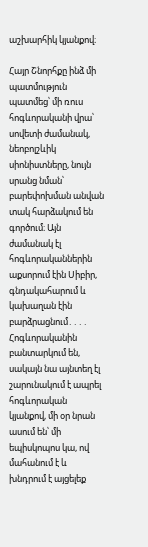աշխարհիկ կյանքով։

Հայր Շնորհքը ինձ մի պատմություն պատմեց՝ մի ռուս հոգևորականի վրա՝ սովետի ժամանակ, նեոբոլշևիկ սիոնիստները, նույն սրանց նման՝ բարեփոխման անվան տակ հարձակում են գործում։ Այն ժամանակ էլ հոգևորականներին աքսորում էին Սիբիր, գնդակահարում և կախաղան էին բարձրացնում․․․․ Հոգևորականին բանտարկում են, սակայն նա այնտեղ էլ շարունակում է ապրել հոգևորական կյանքով, մի օր նրան ասում են՝ մի եպիսկոպոս կա, ով մահանում է և խնդրում է այցելեք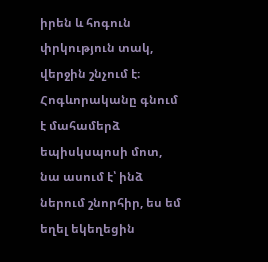իրեն և հոգուն փրկություն տակ, վերջին շնչում է։ Հոգևորականը գնում է մահամերձ եպիսկսպոսի մոտ, նա ասում է՝ ինձ ներում շնորհիր, ես եմ եղել եկեղեցին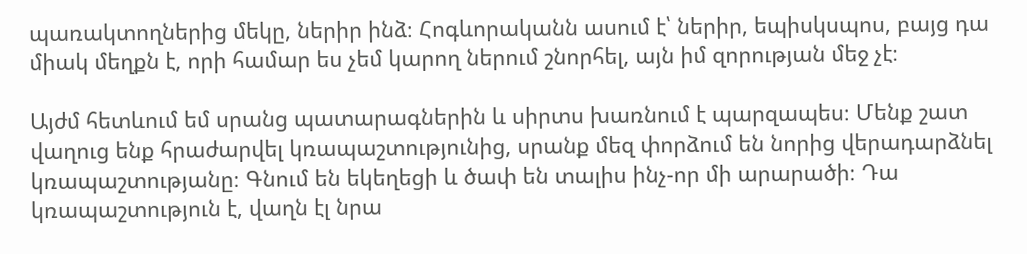պառակտողներից մեկը, ներիր ինձ։ Հոգևորականն ասում է՝ ներիր, եպիսկսպոս, բայց դա միակ մեղքն է, որի համար ես չեմ կարող ներում շնորհել, այն իմ զորության մեջ չէ։

Այժմ հետևում եմ սրանց պատարագներին և սիրտս խառնում է պարզապես։ Մենք շատ վաղուց ենք հրաժարվել կռապաշտությունից, սրանք մեզ փորձում են նորից վերադարձնել կռապաշտությանը։ Գնում են եկեղեցի և ծափ են տալիս ինչ-որ մի արարածի։ Դա կռապաշտություն է, վաղն էլ նրա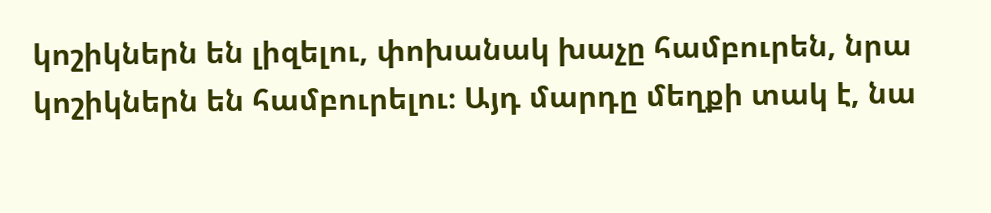կոշիկներն են լիզելու, փոխանակ խաչը համբուրեն, նրա կոշիկներն են համբուրելու։ Այդ մարդը մեղքի տակ է, նա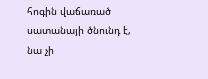հոգին վաճառած սատանայի ծնունդ է, նա չի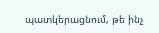պատկերացնում, թե ինչ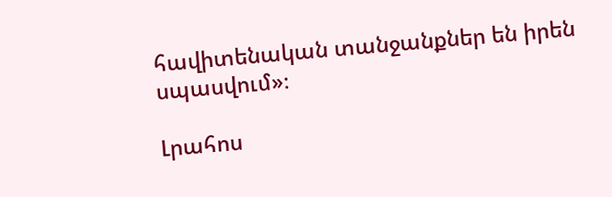հավիտենական տանջանքներ են իրեն սպասվում»։

Լրահոս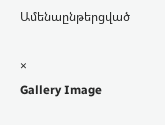Ամենաընթերցված

×
Gallery Image